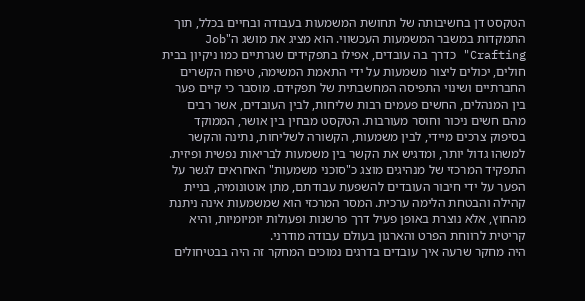הטקסט דן בחשיבותה של תחושת המשמעות בעבודה ובחיים בכלל, תוך התמקדות במשבר המשמעות העכשווי. הוא מציג את מושג ה"Job Crafting" כדרך בה עובדים, אפילו בתפקידים שגרתיים כמו ניקיון בבית חולים, יכולים ליצור משמעות על ידי התאמת המשימה, טיפוח הקשרים החברתיים ושינוי התפיסה המחשבתית של תפקידם. מוסבר כי קיים פער בין המנהלים, החשים פעמים רבות שליחות, לבין העובדים, אשר רבים מהם חשים ניכור וחוסר מעורבות. הטקסט מבחין בין אושר, הממוקד בסיפוק צרכים מיידי, לבין משמעות, הקשורה לשליחות, נתינה והקשר למשהו גדול יותר, ומדגיש את הקשר בין משמעות לבריאות נפשית ופיזית. התפקיד המרכזי של מנהיגים מוצג כ"סוכני משמעות" האחראים לגשר על הפער על ידי חיבור העובדים להשפעת עבודתם, מתן אוטונומיה, בניית קהילה והבטחת הלימה ערכית. המסר המרכזי הוא שמשמעות אינה ניתנת מהחוץ, אלא נוצרת באופן פעיל דרך פרשנות ופעולות יומיומיות, והיא קריטית לרווחת הפרט והארגון בעולם עבודה מודרני.
היה מחקר שרעה איך עובדים בדרגים נמוכים המחקר זה היה בבטיחולים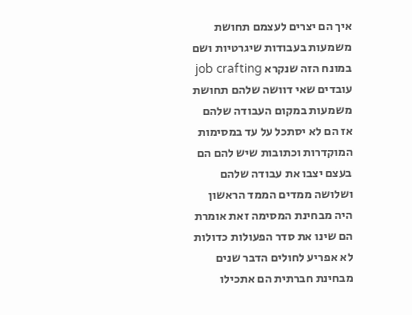איך הם יצרים לעצמם תחושת משמעות בעבודות שיגרטיות ושם במונח הזה שנקרא job crafting עובדים שאי דוושה שלהם תחושת משמעות במקום העבודה שלהם אז הם לא יסתכל על עד במסימות המוקדרות וכתובות שיש להם הם בעצם יצבו את עבודה שלהם ושלושה ממדים הממד הראשון היה מבחינת המסימה זאת אומרת הם שינו את סדר הפעולות כדולות לא אפריע לחולים הדבר שנים מבחינת חברתית הם אתכילו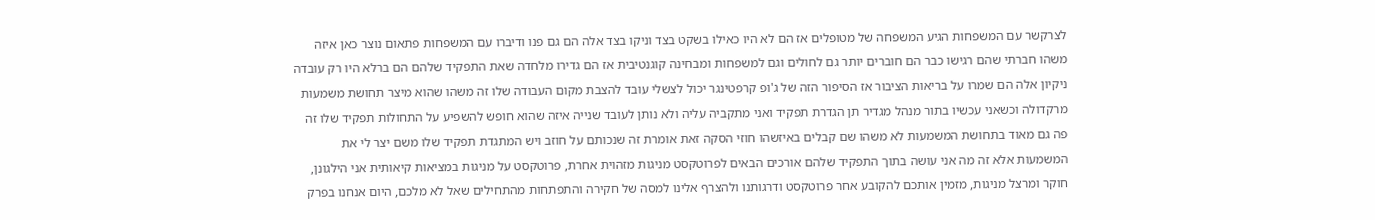לצרקשר עם המשפחות הגיע המשפחה של מטופלים אז הם לא היו כאילו בשקט בצד וניקו בצד אלה הם גם פנו ודיברו עם המשפחות פתאום נוצר כאן איזה משהו חברתי שהם רגישו כבר הם חוברים יותר גם לחולים וגם למשפחות ומבחינה קוגנטיבית אז הם גדירו מלחדה שאת התפקיד שלהם הם ברלא היו רק עובדה ניקיון אלה הם שמרו על בריאות הציבור אז הסיפור הזה של ג'ופ קרפטינגר יכול לצשלי עובד להצבת מקום העבודה שלו זה משהו שהוא מיצר תחושת משמעות מרקדולה וכשאני עכשיו בתור מנהל מגדיר תן הגדרת תפקיד ואני מתקביה עליה ולא נותן לעובד שנייה איזה שהוא חופש להשפיע על התחולות תפקיד שלו זה פה גם מאוד בתחושת המשמעות לא משהו שם קבלים באיזשהו חוזי הסקה זאת אומרת זה שנכותם על חוזב ויש המתגדת תפקיד שלו משם יצר לי את המשמעות אלא זה מה אני עושה בתוך התפקיד שלהם אורכים הבאים לפרוטקסט מניגות מזהוית אחרת, פרוטקסט על מניגות במציאות קיאותית אני הילגונן, חוקר ומרצל מניגות, מזמין אותכם להקובע אחר פרוטקסט ודרגותנו ולהצרף אלינו למסה של חקירה והתפתחות מהתחילים שאל לא מלכם, היום אנחנו בפרק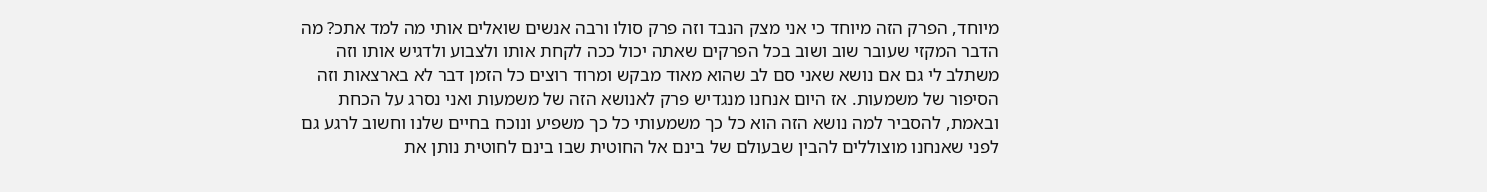מיוחד, הפרק הזה מיוחד כי אני מצק הנבד וזה פרק סולו ורבה אנשים שואלים אותי מה למד אתכ? מה הדבר המקזי שעובר שוב ושוב בכל הפרקים שאתה יכול ככה לקחת אותו ולצבוע ולדגיש אותו וזה משתלב לי גם אם נושא שאני סם לב שהוא מאוד מבקש ומרוד רוצים כל הזמן דבר לא בארצאות וזה הסיפור של משמעות. אז היום אנחנו מנגדיש פרק לאנושא הזה של משמעות ואני נסרג על הכחת ובאמת, להסביר למה נושא הזה הוא כל כך משמעותי כל כך משפיע ונוכח בחיים שלנו וחשוב לרגע גם לפני שאנחנו מוצוללים להבין שבעולם של בינם אל החוטית שבו בינם לחוטית נותן את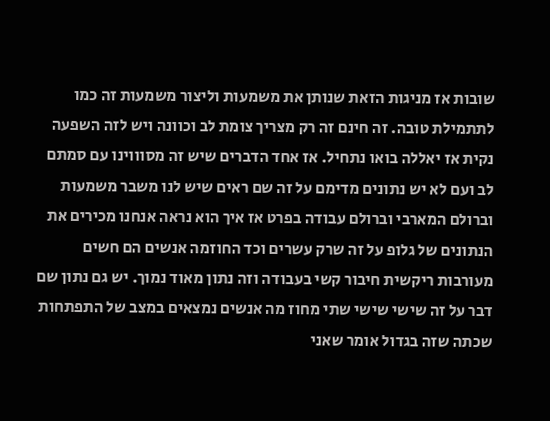שובות אז מניגות הזאת שנותן את משמעות וליצור משמעות זה כמו לתתמילת טובה. זה חינם זה רק מצריך צומת לב וכוונה ויש לזה השפעה נקית אז יאללה בואו נתחיל. אז אחד הדברים שיש זה מסוווינו עם סמתם לב ועם לא יש נתונים מדימם על זה שם ראים שיש לנו משבר משמעות וברולם המארבי וברולם עבודה בפרט אז איך הוא נראה אנחנו מכירים את הנתונים של גלופ על זה שרק עשרים וכד החוזמה אנשים הם חשים מעורבות ריקשית חיבור קשי בעבודה וזה נתון מאוד נמוך. יש גם נתון שם דבר על זה שישי שישי שתי מחוז מה אנשים נמצאים במצב של התפתחות שכתה שזה בגדול אומר שאני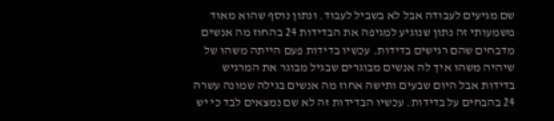שם מגיעים לעבודה אבל לא בשביל לעבוד. ונתון נוסף שהוא מאוד משמעותי זה נתון שנוגיע למגיפה את הבדידות 24 בהחוז מה אנשים מדבחים שהם רגישים בדידות. עכשיו בדידות פעם הייתה משהו של שיהיה משהו איך לה אנשים מבוגרים שבגיל מבוגר את המרגיש בדידות אבל היום שבעים ותישה אחוז מה אנשים בגילה שמונה עשרה 24 בהבחים על בדידות. עכשיו הבדידות זה לא שם נמצאים לבד כי יש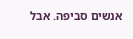אנשים סביפה. אבל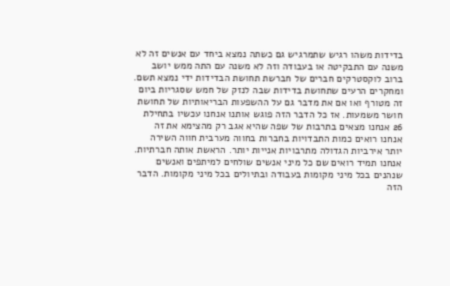בדידות משהו רגיש שתמרגיש גם כשתה נמצא ביחד עם אנשים זה לא משנה עם התבקיטה או בעבודה וזה לא משנה עם התה ממש יושב ברוב לוקסטרקים חברים של חברשת תחושת הבדידות ידי נמצא תשם. ומחקרים הרעים שתחושת בדידות שבה לנזק של חמש שסגריות ביום זה מטורף ואו אם את מדבר גם על ההשפעות הבריאותיות של תחושת חושר משמעות. אז כל הדבר הזה פוגש אותנו אנחנו עכשיו בתחילת 26 אנחנו מצאים בתרבות של שפה שהיא אגב רק מהצימא את זה אנחנו רואים כמות התבדויות בחברות בחווה מערבית חווה השירה יותר אירביות הגדולה מתרבויות אנייות יותר. הראשת אותה חברתיות. אנחנו תמיד רואים שם כל מיני אנשים שולחים למיתפים ואנשים שנהנים בכל מיני מקומות בעבודה ובתיולים בכל מיני מקומות. הדבר הזה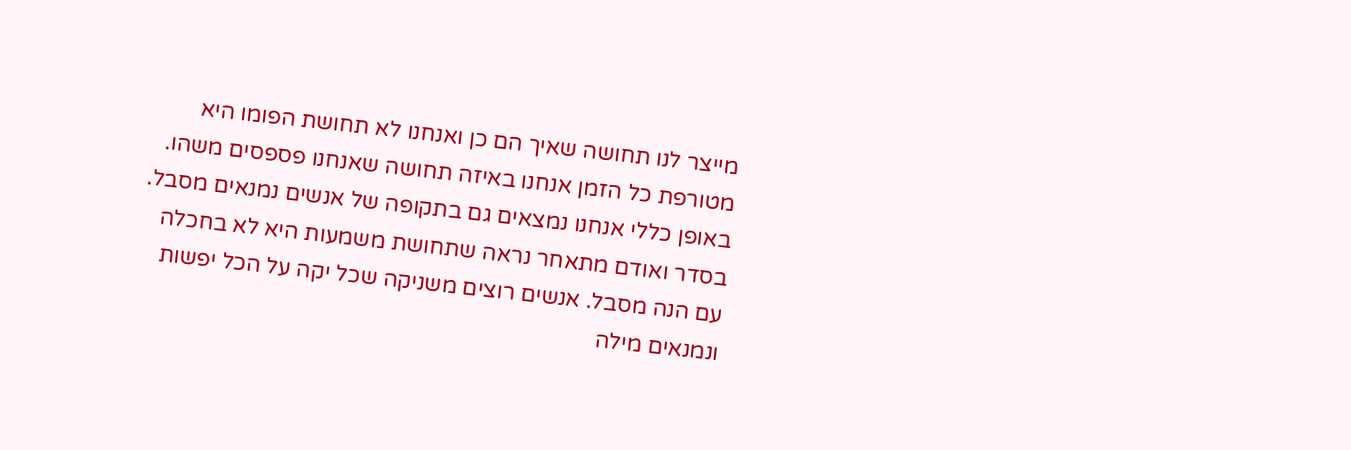מייצר לנו תחושה שאיך הם כן ואנחנו לא תחושת הפומו היא מטורפת כל הזמן אנחנו באיזה תחושה שאנחנו פספסים משהו. באופן כללי אנחנו נמצאים גם בתקופה של אנשים נמנאים מסבל. בסדר ואודם מתאחר נראה שתחושת משמעות היא לא בחכלה עם הנה מסבל. אנשים רוצים משניקה שכל יקה על הכל יפשות ונמנאים מילה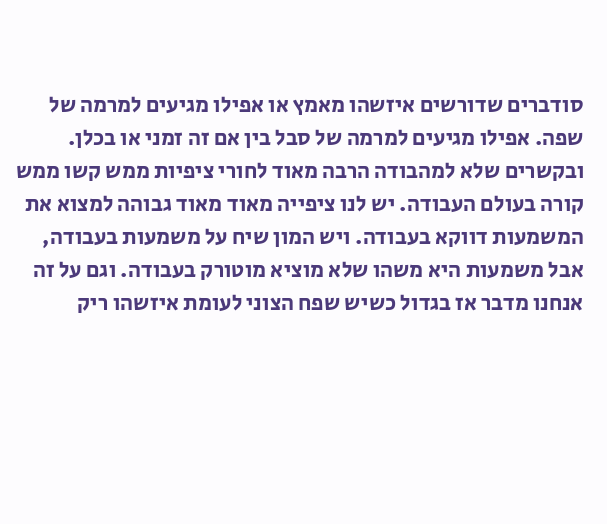סודברים שדורשים איזשהו מאמץ או אפילו מגיעים למרמה של שפה. אפילו מגיעים למרמה של סבל בין אם זה זמני או בכלן. ובקשרים שלא למהבודה הרבה מאוד לחורי ציפיות ממש קשו ממש קורה בעולם העבודה. יש לנו ציפייה מאוד מאוד גבוהה למצוא את המשמעות דווקא בעבודה. ויש המון שיח על משמעות בעבודה, אבל משמעות היא משהו שלא מוציא מוטורק בעבודה. וגם על זה אנחנו מדבר אז בגדול כשיש שפח הצוני לעומת איזשהו ריק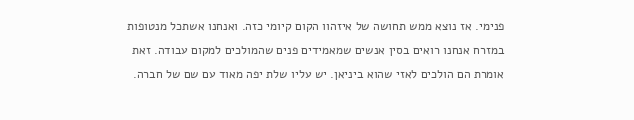פנימי. אז נוצא ממש תחושה של איזהוו הקום קיומי כזה. ואנחנו אשתכל מנטופות במזרח אנחנו רואים בסין אנשים שמאמידים פנים שהמולכים למקום עבודה. זאת אומרת הם הולכים לאזי שהוא ביניאן. יש עליו שלת יפה מאוד עם שם של חברה.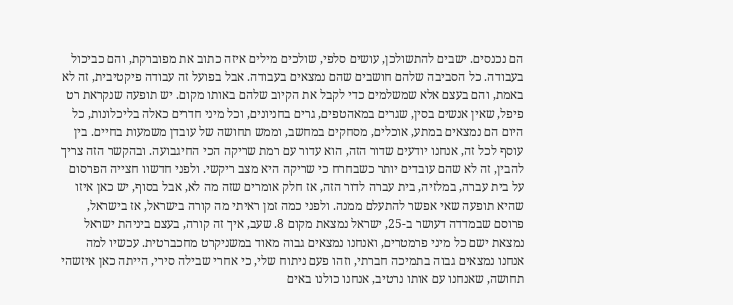הם נכנסים. ישבים להתשולכן, עושים סלפי, שולכים מילים איזה כתוב את מפוברקת, והם כביכול בעבודה. כל הסביבה שלהם חושבים שהם נמצאים בעבודה. אבל בפועל זה עבודה פיקטיבית, זה לא באמת, והם בעצם אלא שמשלמים כדי לקבל את הקיוב שלהם באותו מקום. יש תופעה שנקראת רט פיפל, שאין אנשים בסין, שגרים במאהטפים, גרים בחניונים, וכל מיני חדרים כאלה בליכלונות, כל היום הם נמצאים במתע, אוכלים, מסחקים במחשב, וממש תחושה של עובדן משמעות בחיים. בין עוסף לכל זה, אנחנו יודעים שדור הזה, הוא עדור עם רמת שריקה הכי החיגבועה. ובהקשר הזה צריך להבין, זה לא שהם עובדים יותר כשבחרח כי שריקה היא מצב ריקשי. ולפני חדשוו חצייה הפרסום על בית עברה, במלזיה, בית עברה לדור הזה, אז חלק אומרים שזה מה לא, אבל בסוף, יש כאן איזו שהיא תופעה שאי אפשר להתעלם ממנה. ולפני כמה זמן ראיתי מה קורה בישראל, אז בישראל, פרוסם שבמדדה דעושר ב-25, ישראל נמצאת מקום 8. שעב, איך זה קורה, בעצם ביניהת ישראל נמצאת ישם כל מיני פרמטרים, ואנחנו נמצאים גבוה מאוד במשניקרט מחכברטית. עכשיו למה אנחנו נמצאים גבוה בתמיכה חברתי, וזהו פעם ניתוח שלי, כי אחרי שבילה סירי, הייתה כאן איזשהי תחושה, שאנחנו עם אותו נרטיב, אנחנו כולנו באים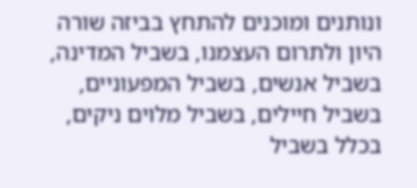ונותנים ומוכנים להתחץ בביזה שורה היון ולתרום העצמנו, בשביל המדינה, בשביל אנשים, בשביל המפעוניים, בשביל חיילים, בשביל מלוים ניקים, בכלל בשביל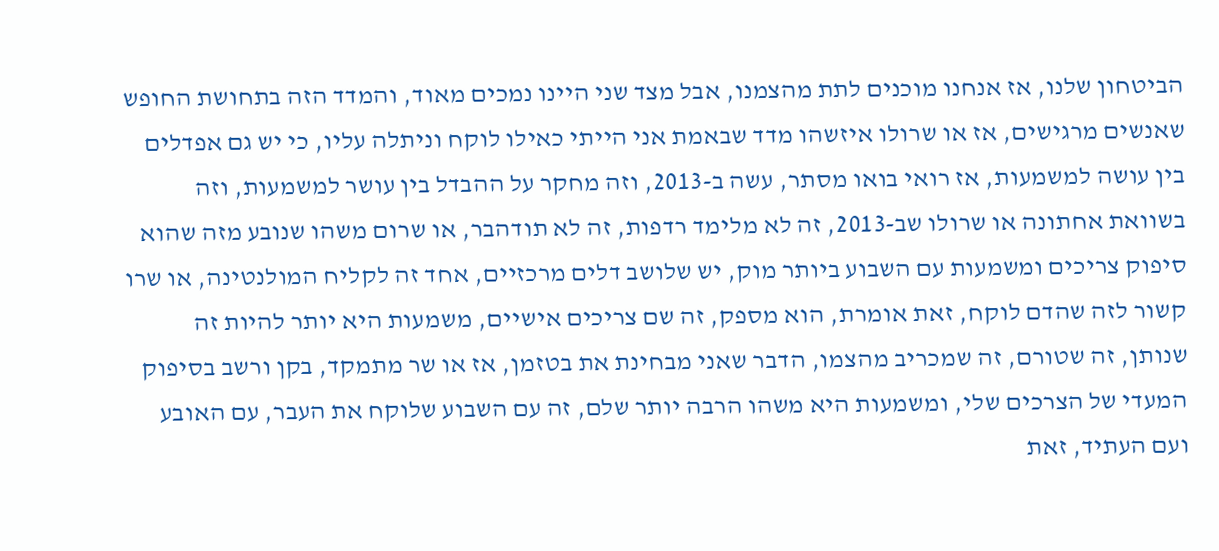הביטחון שלנו, אז אנחנו מוכנים לתת מהצמנו, אבל מצד שני היינו נמכים מאוד, והמדד הזה בתחושת החופש שאנשים מרגישים, אז או שרולו איזשהו מדד שבאמת אני הייתי כאילו לוקח וניתלה עליו, כי יש גם אפדלים בין עושה למשמעות, אז רואי בואו מסתר, עשה ב-2013, וזה מחקר על ההבדל בין עושר למשמעות, וזה בשוואת אחתונה או שרולו שב-2013, זה לא מלימד רדפות, זה לא תודהבר, או שרום משהו שנובע מזה שהוא סיפוק צריכים ומשמעות עם השבוע ביותר מוק, יש שלושב דלים מרכזיים, אחד זה לקליח המולנטינה, או שרו קשור לזה שהדם לוקח, זאת אומרת, הוא מספק, זה שם צריכים אישיים, משמעות היא יותר להיות זה שנותן, זה שטורם, זה שמכריב מהצמו, הדבר שאני מבחינת את בטזמן, אז או שר מתמקד, בקן ורשב בסיפוק המעדי של הצרכים שלי, ומשמעות היא משהו הרבה יותר שלם, זה עם השבוע שלוקח את העבר, עם האובע ועם העתיד, זאת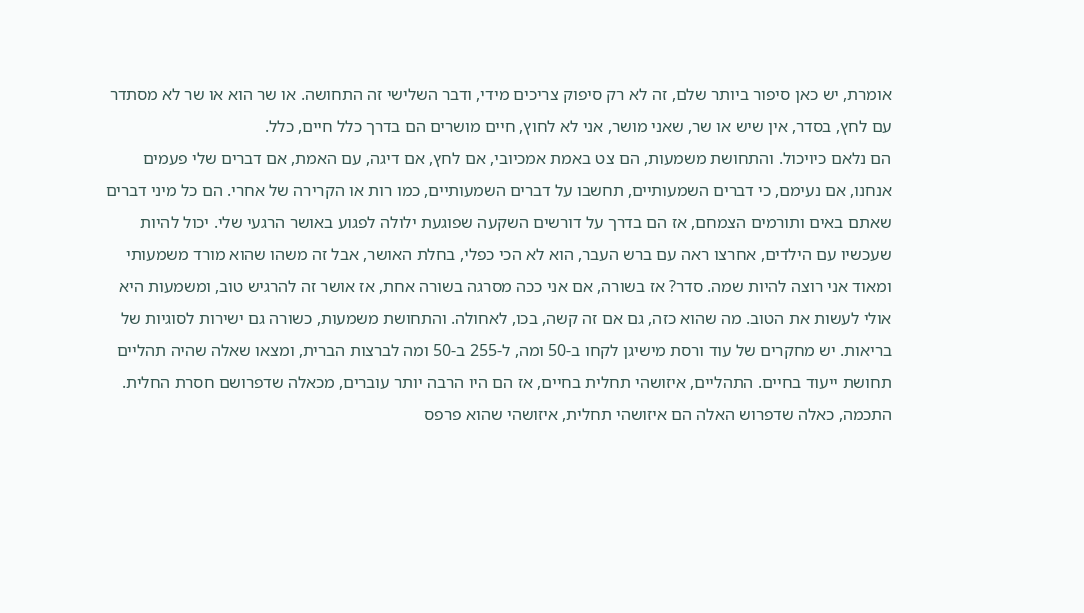אומרת, יש כאן סיפור ביותר שלם, זה לא רק סיפוק צריכים מידי, ודבר השלישי זה התחושה. או שר הוא או שר לא מסתדר עם לחץ, בסדר, אין שיש או שר, שאני מושר, אני לא לחוץ, חיים מושרים הם בדרך כלל חיים, כלל.
הם נלאם כיויכול. והתחושת משמעות, הם צט באמת אמכיובי, אם לחץ, אם דיגה, עם האמת, אם דברים שלי פעמים אנחנו, אם נעימם, כי דברים השמעותיים, תחשבו על דברים השמעותיים, כמו רות או הקרירה של אחרי. הם כל מיני דברים שאתם באים ותורמים הצמחם, אז הם בדרך על דורשים השקעה שפוגעת ילולה לפגוע באושר הרגעי שלי. יכול להיות שעכשיו עם הילדים, אחרצו ראה עם ברש העבר, הוא לא הכי כפלי, בחלת האושר, אבל זה משהו שהוא מורד משמעותי ומאוד אני רוצה להיות שמה. סדר? אז בשורה, אם אני ככה מסרגה בשורה אחת, אז אושר זה להרגיש טוב, ומשמעות היא אולי לעשות את הטוב. מה שהוא כזה, גם אם זה קשה, בכו, לאחולה. והתחושת משמעות, כשורה גם ישירות לסוגיות של בריאות. יש מחקרים של עוד ורסת מישיגן לקחו ב-50 ומה, ל-255 ב-50 ומה לברצות הברית, ומצאו שאלה שהיה תהליים תחושת ייעוד בחיים. התהליים, איזושהי תחלית בחיים, אז הם היו הרבה יותר עוברים, מכאלה שדפרושם חסרת החלית. התכמה, כאלה שדפרוש האלה הם איזושהי תחלית, איזושהי שהוא פרפס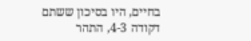בחיים, היו בסיכון ששתם דקודה 4-3, התהר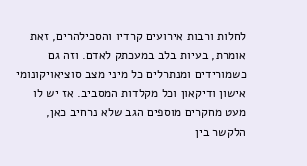לחלות ורבות אירועים קרדיו והסכילהרים, זאת אומרת, בעיות בלב במעכתק לאדם. וזה גם כשמורידים ומנתרלים כל מיני מצב סוציאויקונומי אישון ודיקאון וכל מקלדות המסביב. אז יש לו מעט מחקרים מוספים הגב שלא נרחיב כאן, הלקשר בין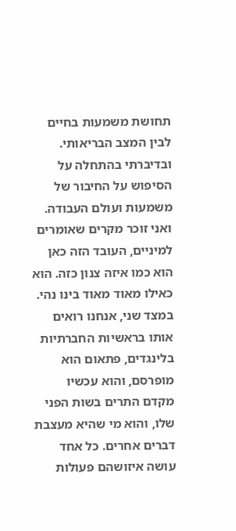תחושת משמעות בחיים לבין המצב הבריאותי. ובדיברתי בהתחלה על הסיפוש על החיבור של משמעות ועולם העבודה. ואני זוכר מקרים שאומרים למיניים, העובד הזה כאן הוא כמו איזה צנון כזה. הוא כאילו מאוד מאוד בינו נהי. במצד שני, אנחנו רואים אותו בראשיות החברתיות בלינגדים, פתאום הוא מופרסם, והוא עכשיו מקדם התרים בשות הפני שלו, והוא מי שהיא מעצבת דברים אחרים. כל אחד עושה איזושהם פעולות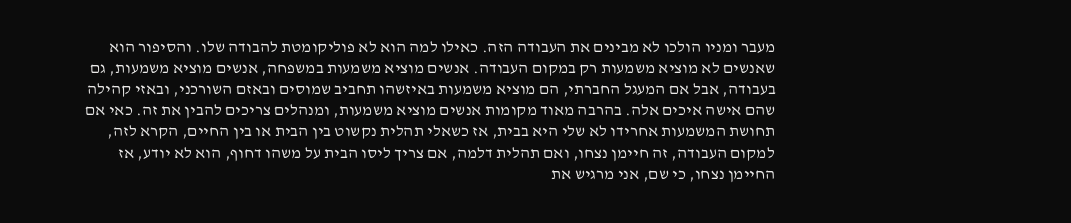מעבר ומניו הולכו לא מבינים את העבודה הזה. כאילו למה הוא לא פוליקומטת להבודה שלו. והסיפור הוא שאנשים לא מוציא משמעות רק במקום העבודה. אנשים מוציא משמעות במשפחה, אנשים מוציא משמעות, גם בעבודה, אבל אם המעגל החברתי, הם מוציא משמעות באיזשהו תחביב שמוסים ובאזם השורכני, ובאזי קהילה שהם אישה איכים אלה. בהרבה מאוד מקומות אנשים מוציא משמעות, ומנהלים צריכים להבין את זה. כאי אם תחושת המשמעות אחרידו לא שלי היא בבית, אז כשאלי תהלית נקשוט בין הבית או בין החיים, הקרא לזה, למקום העבודה, זה חיימן נצחו, ואם תהלית דלמה, אם צריך ליסו הבית על משהו דחוף, הוא לא יודע, אז החיימן נצחו, כי שם, אני מרגיש את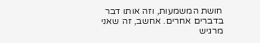חושת המשמעות, וזה אותו דבר בדברים אחרים. אחשב, זה שאני מרגיש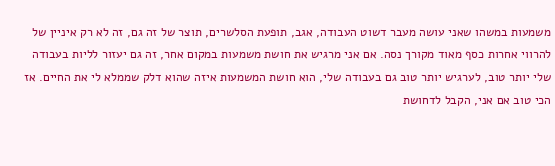משמעות במשהו שאני עושה מעבר דשוט העבודה, אגב, תופעת הסלשרים, תוצר של זה גם, זה לא רק איניין של להרווי אחרות כסף מאוד מקורך נסה. אם אני מרגיש את חושת משמעות במקום אחר, זה גם יעזור לליות בעבודה שלי יותר טוב, לערגיש יותר טוב גם בעבודה שלי, הוא חושת המשמעות איזה שהוא דלק שממלא לי את החיים. אז הכי טוב אם אני, הקבל לדחושת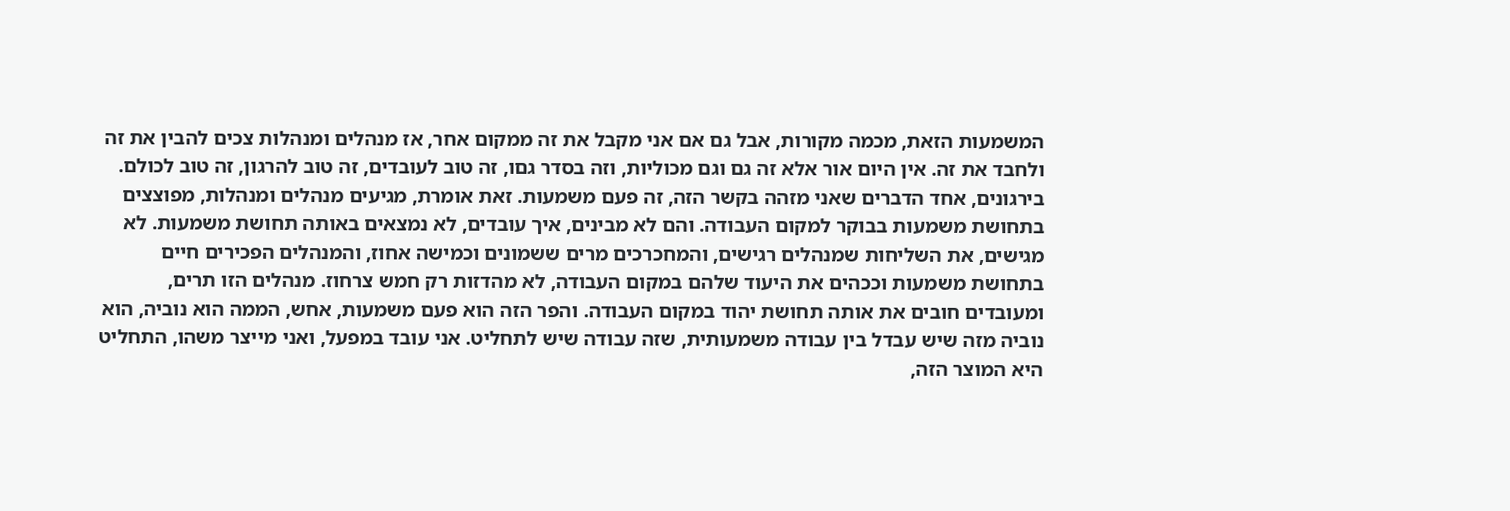המשמעות הזאת, מכמה מקורות, אבל גם אם אני מקבל את זה ממקום אחר, אז מנהלים ומנהלות צכים להבין את זה ולחבד את זה. אין היום אור אלא זה גם וגם מכוליות, וזה בסדר גםו, זה טוב לעובדים, זה טוב להרגון, זה טוב לכולם. בירגונים, אחד הדברים שאני מזהה בקשר הזה, זה פעם משמעות. זאת אומרת, מגיעים מנהלים ומנהלות, מפוצצים בתחושת משמעות בבוקר למקום העבודה. והם לא מבינים, איך עובדים, לא נמצאים באותה תחושת משמעות. לא מגישים, את השליחות שמנהלים רגישים, והמחכרכים מרים ששמונים וכמישה אחוז, והמנהלים הפכירים חיים בתחושת משמעות וככהים את היעוד שלהם במקום העבודה, לא מהדזות רק חמש צרחוז. מנהלים הזו תרים, ומעובדים חובים את אותה תחושת יהוד במקום העבודה. והפר הזה הוא פעם משמעות, אחש, הממה הוא נוביה, הוא נוביה מזה שיש עבדל בין עבודה משמעותית, שזה עבודה שיש לתחליט. אני עובד במפעל, ואני מייצר משהו, התחליט היא המוצר הזה,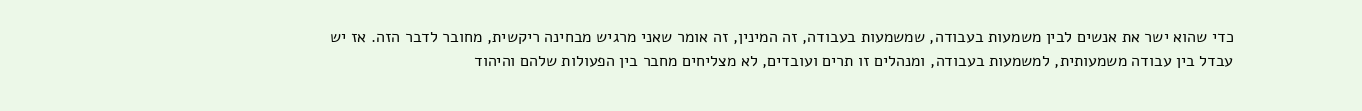כדי שהוא ישר את אנשים לבין משמעות בעבודה, שמשמעות בעבודה, זה המינין, זה אומר שאני מרגיש מבחינה ריקשית, מחובר לדבר הזה. אז יש עבדל בין עבודה משמעותית, למשמעות בעבודה, ומנהלים זו תרים ועובדים, לא מצליחים מחבר בין הפעולות שלהם והיהוד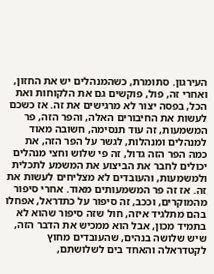העירגון. סתומרת, כשהמנהלים יש את החזון, ואחרי זה, פול, פוקשים גם את הלקוחות ואת הכל, בפסה יצור לא מרגישים את זה. אז כשכם לעשות את החיבורים האלה, והפר הזה, פר המשמעות, זה עוד תנסימה, חשובה מאוד למנהלים ומנהלות, לגשר על הפר הזה, את כמה הפר הזה גדול, זה פי שלוש וחצי מנהלים יכולים לחבר את הביצוע את המשמע לתכלית ולמשמעות, והעובדים לא מצליחים לעשות את זה. אז זה פר המשמעותים מאוד. אחרי סיפור מהמוקרים, וככב, זה סיפור על כתדראל, אפחלו בהם מתלגיד איזה, חול שזה סיפור שהוא לא בתמיד מכון, אבל הוא ממכיש את הדבר הזה, שיש שלושה בנהים, שהעובדים מחוץ לקטדראלה והאחד בים לשלושתם,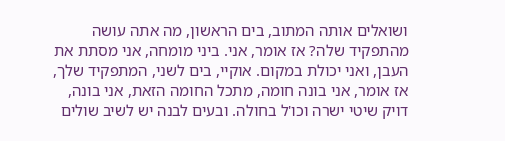ושואלים אותה המתוב, בים הראשון, מה אתה עושה מהתפקיד שלה? אז אומר, אני. ביני מומחה, אני מסתת את העבן, ואני יכולת במקום. אוקיי, בים לשני, המתפקיד שלך, אז אומר, אני בונה חומה, מתכל החומה הזאת, אני בונה, דויק שיטי ישרה וכו'ל בחולה. ובעים לבנה יש לשיב שולים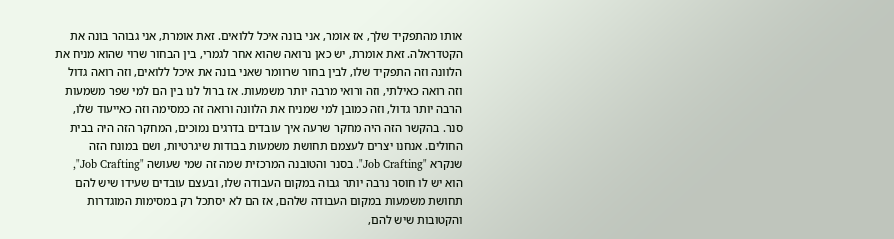אותו מהתפקיד שלך, אז אומר, אני בונה איכל ללואים. זאת אומרת, אני גבוהר בונה את הקטדראלה. זאת אומרת, יש כאן נרואה שהוא אחר לגמרי, בין הבחור שרוי שהוא מניח את הלוונה וזה התפקיד שלו, לבין בחור שרוומר שאני בונה את איכל ללואים, וזה רואה גדול וזה רואה כאילתי, וזה ורואי מרבה יותר משמעות. אז ברול לנו בין הם למי שפר משמעות הרבה יותר גדול, וזה כמובן למי שמניח את הלוונה ורואה זה כמסימה וזה כאייעוד שלו, סנר. בהקשר הזה היה מחקר שרעה איך עובדים בדרגים נמוכים, המחקר הזה היה בבית החולים. אנחנו יצרים לעצמם תחושת משמעות בבודות שיגרטיות, ושם במונח הזה שנקרא "Job Crafting". בסנר והטובנה המרכזית שמה זה שמי שעושה "Job Crafting", הוא יש לו חוסר נרבה יותר גבוה במקום העבודה שלו, ובעצם עובדים שעידו שיש להם תחושת משמעות במקום העבודה שלהם, אז הם לא יסתכל רק במסימות המוגדרות והקטובות שיש להם,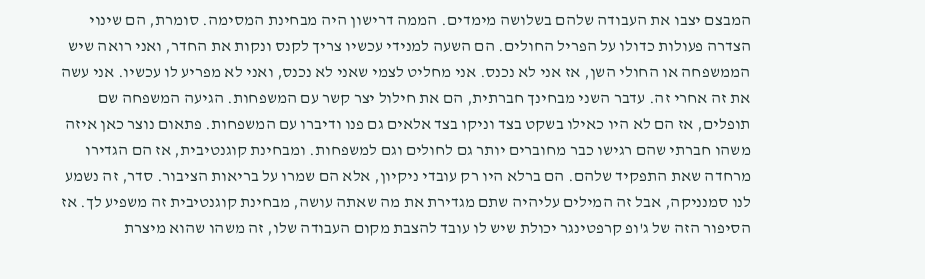המבצם יצבו את העבודה שלהם בשלושה מימדים. הממה דרישון היה מבחינת המסימה. סומרת, הם שינוי הצדרה פעולות כדולו על הפריל החולים. הם השעה למנידי עכשיו צריך לקנס ונקות את החדר, ואני רואה שיש הממשפחה או החולי השן, אז אני לא נכנס. אני מחליט לצמי שאני לא נכנס, ואני לא מפריע לו עכשיו. אני עשה את זה אחרי זה. עדבר השני מבחינך חברתית, הם את חילול יצר קשר עם המשפחות. הגיעה המשפחה שם תופלים, אז הם לא היו כאילו בשקט בצד וניקו בצד אלאים גם פנו ודיברו עם המשפחות. פתאום נוצר כאן איזה משהו חברתי שהם רגישו כבר מחוברים יותר גם לחולים וגם למשפחות. ומבחינת קוגנטיבית, אז הם הגדירו מרחדה שאת התפקיד שלהם. הם ברלא היו רק עובדי ניקיון, אלא הם שמרו על בריאות הציבור. סדר, זה נשמע לנו סמנניקה, אבל זה המילים עליהיה שתם מגדירת את מה שאתה עושה, מבחינת קוגנטיבית זה משפיע לך. אז הסיפור הזה של ג'ופ קרפטינגר יכולת שיש לו עובד להצבת מקום העבודה שלו, זה משהו שהוא מיצרת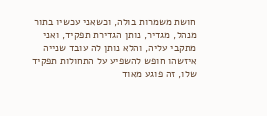חושת משמרות בולה, וכשאני עכשיו בתור מנהל, מגדיר, נותן הגדירת תפקיד, ואני מתקבי עליה, והלא נותן לה עובד שנייה איזשהו חופש להשפיע על התחולות תפקיד שלו, זה פוגע מאוד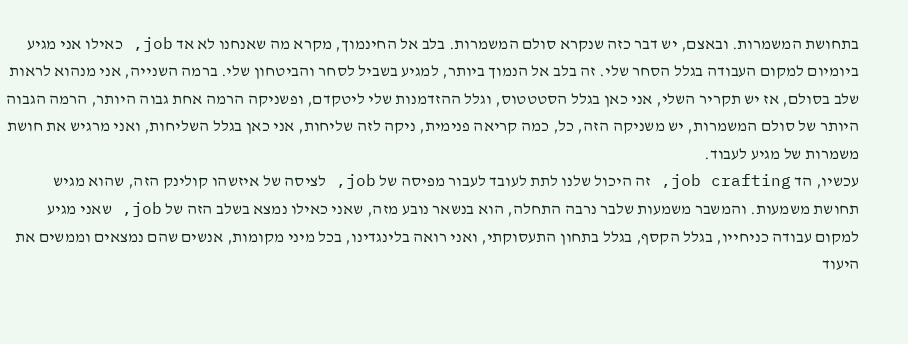בתחושת המשמרות. ובאצם, יש דבר כזה שנקרא סולם המשמרות. בלב אל החינמוך, מקרא מה שאנחנו לא אד job, כאילו אני מגיע ביומיום למקום העבודה בגלל הסחר שלי. זה בלב אל הנמוך ביותר, למגיע בשביל לסחר והביטחון שלי. ברמה השנייה, אני מנהוא לראות שלב בסולם, אז יש תקריר השלי, אני כאן בגלל הסטטטוס, וגלל ההזדמנות שלי ליטקדם, ופשניקה הרמה אחת גבוה היותר, הרמה הגבוה היותר של סולם המשמרות, יש משניקה הזה, כל, כמה קריאה פנימית, ניקה לזה שליחות, אני כאן בגלל השליחות, ואני מרגיש את חושת משמרות של מגיע לעבוד.
עכשיו, הד job crafting, זה היכול שלנו לתת לעובד לעבור מפיסה של job, לציסה של איזשהו קולינק הזה, שהוא מגיש תחושת משמעות. והמשבר משמעות שלבר נרבה התחלה, הוא בנשאר נובע מזה, שאני כאילו נמצא בשלב הזה של job, שאני מגיע למקום עבודה כניחייו, בגלל הקסף, בגלל בתחון התעסוקתי, ואני רואה בלינגדינו, בכל מיני מקומות, אנשים שהם נמצאים וממשים את היעוד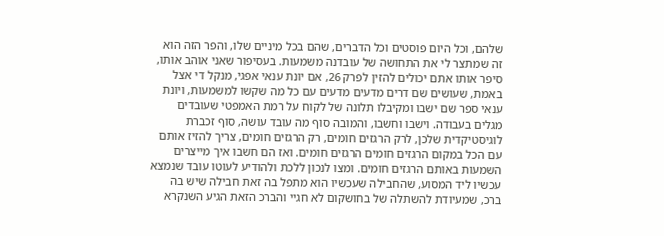שלהם, וכל היום פוסטים וכל הדברים, שהם בכל מיניים שלו, והפר הזה הוא זה שמתצר לי את התחושה של עובדנה משמעות. בעסיפור שאני אוהב אותו, סיפר אותו אתם יכולים להזין לפרק 26, אם יונת ענאי אפגי, מנקל די אצל באמת, שעושים שם דרים מדעים מדעים עם כל מה שקשו למשמעות, ויונת ענאי ספר שם ישבו ומקיבלו תלונה של לקוח על רמת האמפטי שעובדים מגלים בעבודה. וישבו וחשבו, והמובה סוף מה עובד עושה, סוף זכברת לוגיסטיקדית שלכן, לרק הרגזים חומים, רק הרגזים חומים, צריך להזיז אותם עם הכל במקום הרגזים חומים הרגזים חומים. ואז הם חשבו איך מייצרים השמעות באותם הרגזים חומים. ומצו לנכון ללכת ולהודיע לעוטו עובד שנמצא עכשיו ליד המסוע, שהחבילה שעכשיו הוא מתפל בה זאת חבילה שיש בה ברכ, שמעיודת להשתלה של בחושקום לא חגיי והברכ הזאת הגיע השנקרא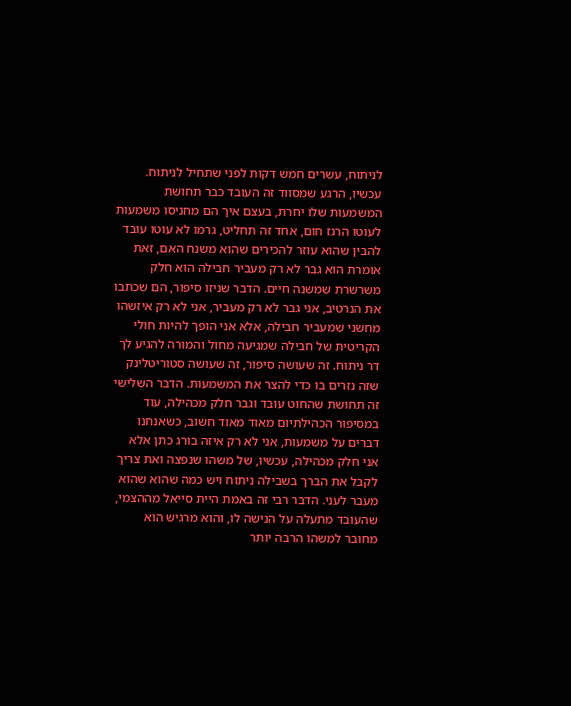לניתוח, עשרים חמש דקות לפני שתחיל לניתוח. עכשיו, הרגע שמסווד זה העובד כבר תחושת המשמעות שלו יחרת, בעצם איך הם מחניסו משמעות לעוטו הרגז חום, אחד זה תחליט, גרמו לא עוטו עובד להבין שהוא עוזר להכירים שהוא משנח האם, זאת אומרת הוא גבר לא רק מעביר חבילה הוא חלק משרשרת שמשנה חיים. הדבר שניזו סיפור, הם שכתבו את הנרטיב, אני גבר לא רק מעביר, אני לא רק איזשהו מחשני שמעביר חבילה, אלא אני הופך להיות חולי הקריטית של חבילה שמגיעה מחול והמורה להגיע לך דר ניתוח. זה שעושה סיפור, זה שעושה סטוריטלינק שזה נזרים בו כדי להצר את המשמעות. הדבר השלישי זה תחושת שהחוט עובד וגבר חלק מכהילה, עוד במסיפור הכהילתיום מאוד מאוד חשוב, כשאנחנו דברים על משמעות, אני לא רק איזה בורג כתן אלא אני חלק מכהילה, עכשיו, של משהו שנפצה ואת צריך לקבל את הברך בשבילה ניתוח ויש כמה שהוא שהוא מעבר לעני. הדבר רבי זה באמת היית סייאל מההצמי, שהעובד מתעלה על הנישה לו, והוא מרגיש הוא מחובר למשהו הרבה יותר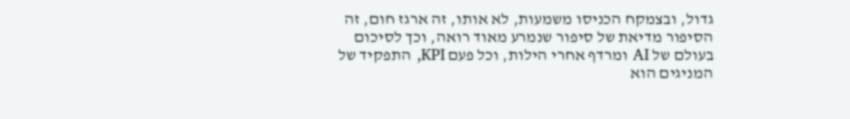גדול, ובצמקח הכניסו משמעות, לא אותו, זה ארגז חום, זה הסיפור מדיאת של סיפור שנמרע מאוד רואה, וכך לסיכום בעולם של AI ומרדף אחרי הילות, וכל פעם KPI, התפקיד של המניגים הוא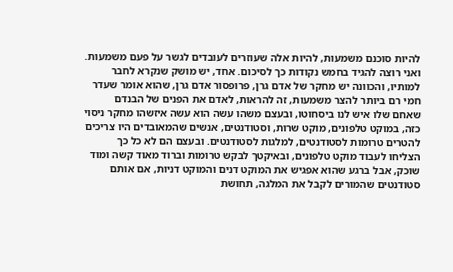להיות סוכנם משמעות, להיות אלה שעוזרים לעובדים לגשר על פעם משמעות. ואני רוצה להגיד בחמש נקודות כך לסיכום. אחד, יש מושק שנקרא לחבר למותיו, והכוונה יש מחקר של אדם גרן, פרופסור אדם גרן, שהוא אומר שעדר חמי רם ביותר להצר משמעות, זה להראות, לאדם את הפנים של הבנדם שאחם שלו איש לנו ביסחוטו, ובעצם משהו עשה הוא עשה איזשהו מחקר ניסוי כזה, במוקט טלפונים, מוקט שרות, וסטודנטים, אנשים שהמאובדים היו צריכים להטרים טרומות לסטודנטים, למלגות לסטודנטים. ובעצם הם לא כל כך הצליחו לעבוד מוקט טלפונים, ובאיקטך לבקש טרומות וברוד מאוד קשה ומוד שוכק, אבל ברגע שהוא אפגיש את המוקט דנים והמוקט דניות, אם אותם סטודנטים שהמורים לקבל את המלגה, תחושת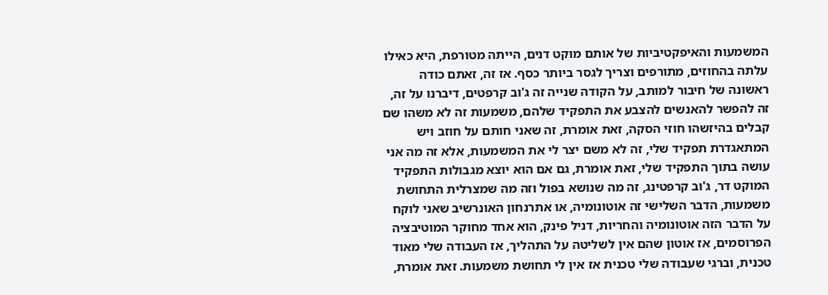המשמעות והאיפקטיביות של אותם מוקט דנים, הייתה מטורפת, היא כאילו עלתה בהחוזים, מתורפים וצריך לגסר ביותר כסף. אז זה, זאתם כודה ראשונה של חיבור למותב, על הקודה שנייה זה ג'וב קרפטים, דיברנו על זה, זה להפשר להאנשים להצבע את התפקיד שלהם, משמעות זה לא משהו שם קבלים בהיזשהו חוזי הסקה, זאת אומרת, זה שאני חותם על חוזב ויש המתאגדרת תפקיד שלי, זה לא משם יצר לי את המשמעות, אלא זה מה אני עושה בתוך התפקיד שלי, זאת אומרת, גם אם הוא יוצא מגבולות התפקיד המוקט דר, ג'וב קרפטינג, זה מה שנושא בפול וזה מה שמצרלית התחושת משמעות, הדבר השלישי זה אוטונומיה, או אתרנחון האונרשיב שאני לוקח על הדבר הזה אוטונומיה והחריות, דניל פינק, הוא אחד מחוקר המוטיבציה הפרוסמים, אז אוטון שהם אין לשליטה על התהליך, אז העבודה שלי מאוד טכנית, וברגי שעבודה שלי טכנית אז אין לי תחושת משמעות. זאת אומרת,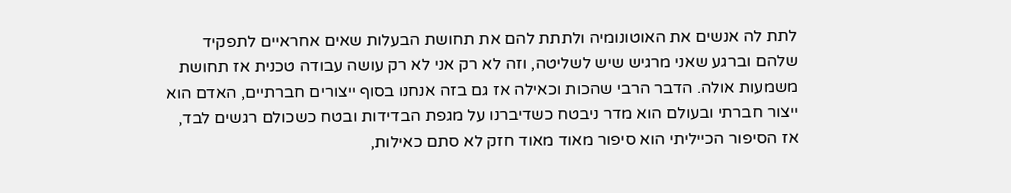לתת לה אנשים את האוטונומיה ולתתת להם את תחושת הבעלות שאים אחראיים לתפקיד שלהם וברגע שאני מרגיש שיש לשליטה, וזה לא רק אני לא רק עושה עבודה טכנית אז תחושת משמעות אולה. הדבר הרבי שהכות וכאילה אז גם בזה אנחנו בסוף ייצורים חברתיים, האדם הוא ייצור חברתי ובעולם הוא מדר ניבטח כשדיברנו על מגפת הבדידות ובטח כשכולם רגשים לבד, אז הסיפור הכייליתי הוא סיפור מאוד מאוד חזק לא סתם כאילות,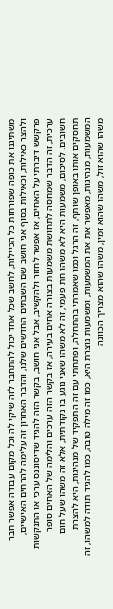משתיגנו את כופה שפורחות כל הכיילות, לחשב שכל אחד יכול להתחבר לזה שיקי לה וכל מקום עבודה אפשר חבר ולהצר כאילות, וכאילות בסוף אני חושב שם השבתים החדשים שלנו, והדבר האחרון זה עלימה להרחים האישיים, פרקשש דיברתי על האחים, אז אפשר לחזור ולהקשיב, אבל אני חושב, בקשר הזה להגיד שדיסוננס ערכי או התנקשות ערכית, זה הדבר שמחסה לתחושת משמעות בצורה אחים בעירה, אז בקשר הזה ערכים והלימה של האחים סופר חשובים. לסיכום, משמעות היא לא משהו חת פעמי, זה לא משהו שאני נוגע בו נקודתית, אלא זה משהו שעל חום תחסקים אותו באופן שותף, זה הרגל וכמו שאמרתי בהתחלה, ופתחתי עם זה התפקיד של מנהיגות, היא להצרת המשמעות, מנהיגות, מאפשר את את המשמעות, ומשמעות נוצרת היא, כמו זה מילה טובה, כמו להגיד תודה למשהו, זה משהו שהוא זול, משהו שהוא זמין, משהו שהוא מצריך הכוונה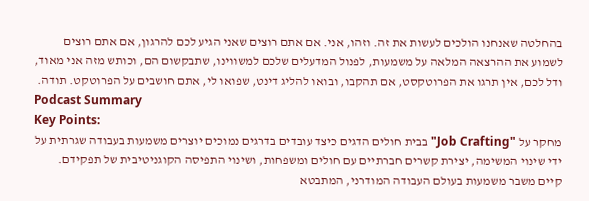בהחלטה שאנחנו הולכים לעשות את זה. וזהו, אני. אם אתם רוצים שאני הגיע לכם להרגון, אם אתם רוצים לשמוע את ההרצאה המלאה על משמעות, לפנול המדעלים שלכם למשווינו, שתבקשום הם, וכותש מזה אני מאוד, ודל לכם, אין תרגו את הפרוטקסט, אם תהקבו, ובואו להליג דינט, שפואו לי, אתם חושבים על הפרוטקט. תודה.
Podcast Summary
Key Points:
מחקר על "Job Crafting" בבית חולים הדגים כיצד עובדים בדרגים נמוכים יוצרים משמעות בעבודה שגרתית על ידי שינוי המשימה, יצירת קשרים חברתיים עם חולים ומשפחות, ושינוי התפיסה הקוגניטיבית של תפקידם.
קיים משבר משמעות בעולם העבודה המודרני, המתבטא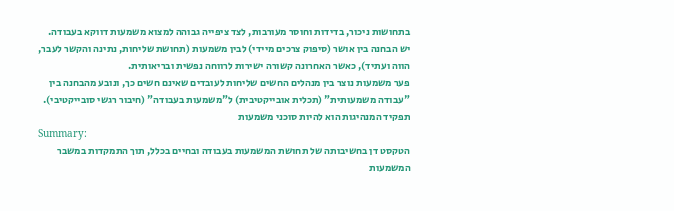בתחושות ניכור, בדידות וחוסר מעורבות, לצד ציפייה גבוהה למצוא משמעות דווקא בעבודה.
יש הבחנה בין אושר (סיפוק צרכים מיידי) לבין משמעות (תחושת שליחות, נתינה והקשר לעבר, הווה ועתיד), כאשר האחרונה קשורה ישירות לרווחה נפשית ובריאותית.
פער משמעות נוצר בין מנהלים החשים שליחות לעובדים שאינם חשים כך, ונובע מהבחנה בין "עבודה משמעותית" (תכלית אובייקטיבית) ל"משמעות בעבודה" (חיבור רגשי סובייקטיבי).
תפקיד המנהיגות הוא להיות סוכני משמעות
Summary:
הטקסט דן בחשיבותה של תחושת המשמעות בעבודה ובחיים בכלל, תוך התמקדות במשבר המשמעות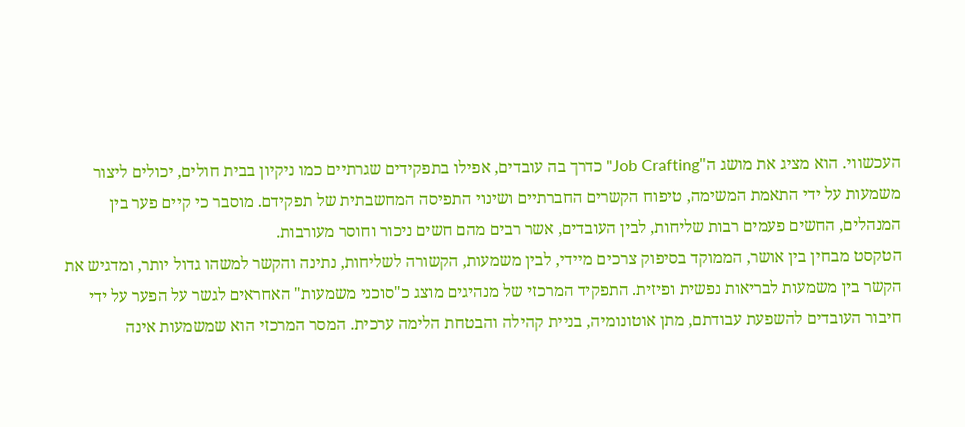העכשווי. הוא מציג את מושג ה"Job Crafting" כדרך בה עובדים, אפילו בתפקידים שגרתיים כמו ניקיון בבית חולים, יכולים ליצור משמעות על ידי התאמת המשימה, טיפוח הקשרים החברתיים ושינוי התפיסה המחשבתית של תפקידם. מוסבר כי קיים פער בין המנהלים, החשים פעמים רבות שליחות, לבין העובדים, אשר רבים מהם חשים ניכור וחוסר מעורבות.
הטקסט מבחין בין אושר, הממוקד בסיפוק צרכים מיידי, לבין משמעות, הקשורה לשליחות, נתינה והקשר למשהו גדול יותר, ומדגיש את הקשר בין משמעות לבריאות נפשית ופיזית. התפקיד המרכזי של מנהיגים מוצג כ"סוכני משמעות" האחראים לגשר על הפער על ידי חיבור העובדים להשפעת עבודתם, מתן אוטונומיה, בניית קהילה והבטחת הלימה ערכית. המסר המרכזי הוא שמשמעות אינה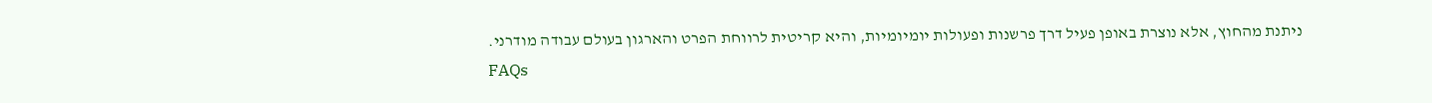ניתנת מהחוץ, אלא נוצרת באופן פעיל דרך פרשנות ופעולות יומיומיות, והיא קריטית לרווחת הפרט והארגון בעולם עבודה מודרני.
FAQs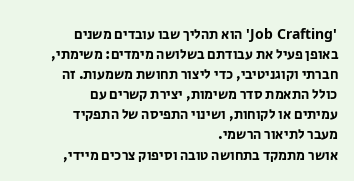'Job Crafting' הוא תהליך שבו עובדים משנים באופן פעיל את עבודתם בשלושה מימדים: משימתי, חברתי וקוגניטיבי, כדי ליצור תחושת משמעות. זה כולל התאמת סדר משימות, יצירת קשרים עם עמיתים או לקוחות, ושינוי התפיסה של התפקיד מעבר לתיאור הרשמי.
אושר מתמקד בתחושה טובה וסיפוק צרכים מיידי,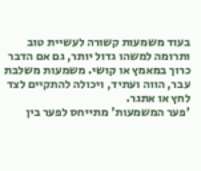בעוד משמעות קשורה לעשיית טוב ותרומה למשהו גדול יותר, גם אם הדבר כרוך במאמץ או קושי. משמעות משלבת עבר, הווה ועתיד, ויכולה להתקיים לצד לחץ או אתגר.
'פער המשמעות' מתייחס לפער בין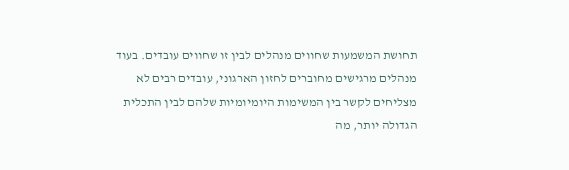תחושת המשמעות שחווים מנהלים לבין זו שחווים עובדים. בעוד מנהלים מרגישים מחוברים לחזון הארגוני, עובדים רבים לא מצליחים לקשר בין המשימות היומיומיות שלהם לבין התכלית הגדולה יותר, מה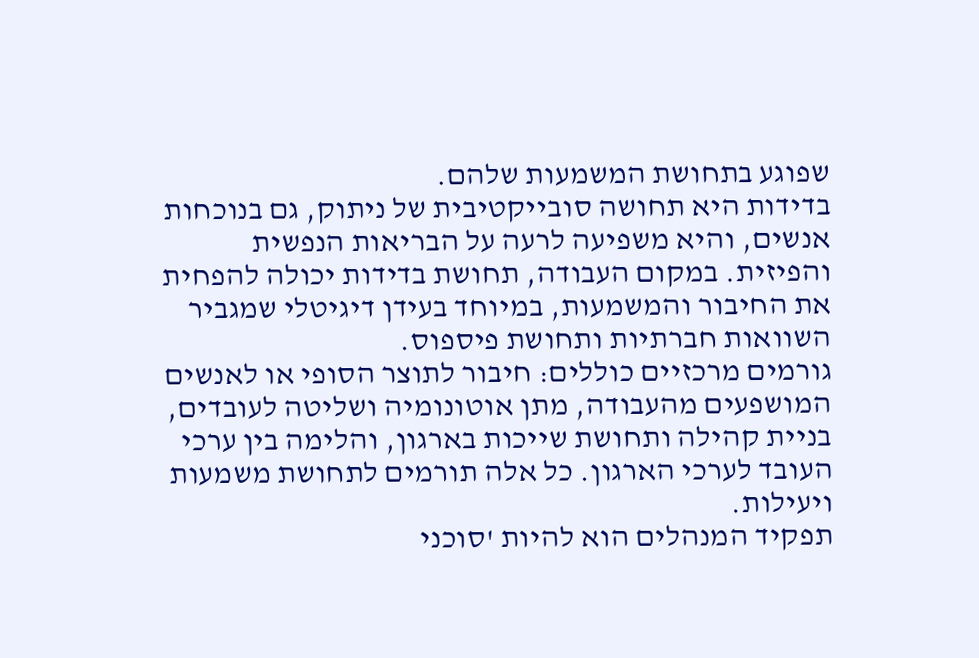שפוגע בתחושת המשמעות שלהם.
בדידות היא תחושה סובייקטיבית של ניתוק, גם בנוכחות אנשים, והיא משפיעה לרעה על הבריאות הנפשית והפיזית. במקום העבודה, תחושת בדידות יכולה להפחית את החיבור והמשמעות, במיוחד בעידן דיגיטלי שמגביר השוואות חברתיות ותחושת פיספוס.
גורמים מרכזיים כוללים: חיבור לתוצר הסופי או לאנשים המושפעים מהעבודה, מתן אוטונומיה ושליטה לעובדים, בניית קהילה ותחושת שייכות בארגון, והלימה בין ערכי העובד לערכי הארגון. כל אלה תורמים לתחושת משמעות ויעילות.
תפקיד המנהלים הוא להיות 'סוכני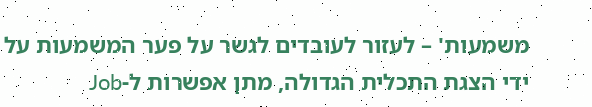משמעות' – לעזור לעובדים לגשר על פער המשמעות על ידי הצגת התכלית הגדולה, מתן אפשרות ל-Job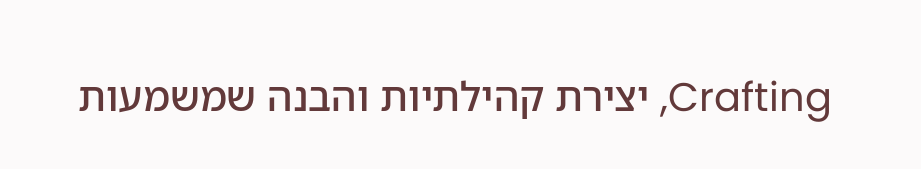Crafting, יצירת קהילתיות והבנה שמשמעות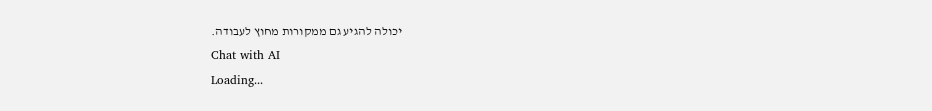יכולה להגיע גם ממקורות מחוץ לעבודה.
Chat with AI
Loading...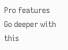Pro features
Go deeper with this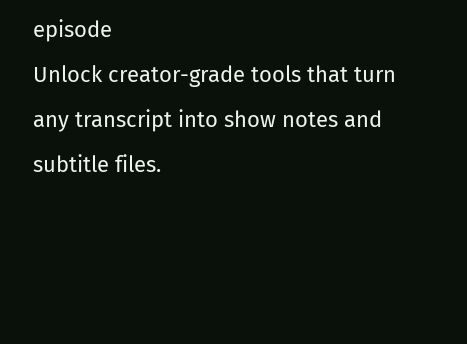episode
Unlock creator-grade tools that turn any transcript into show notes and subtitle files.